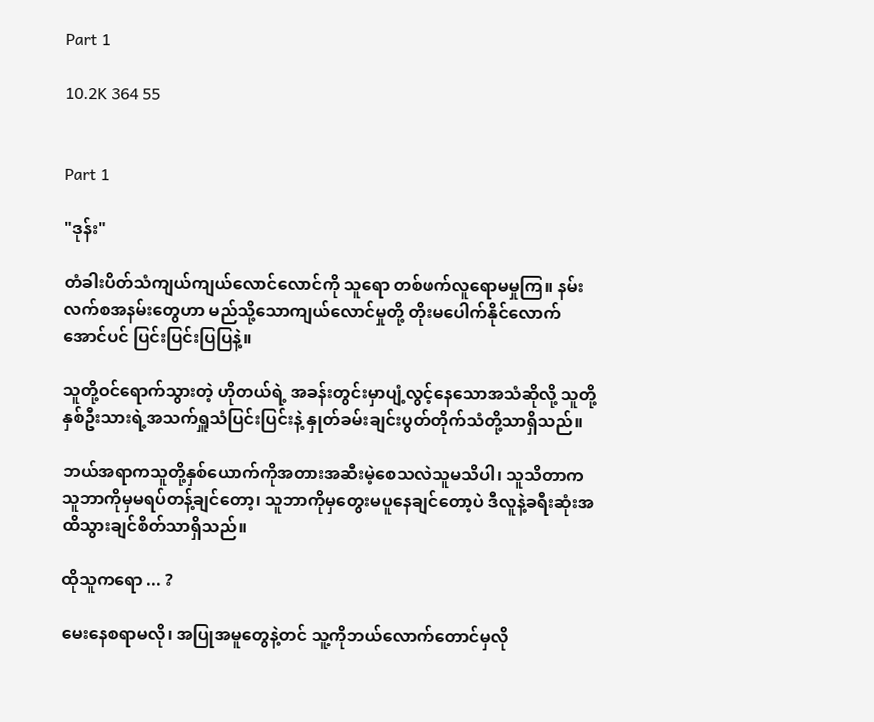Part 1

10.2K 364 55


Part 1

"ဒုန်း"

တံခါးပိတ်သံကျယ်ကျယ်လောင်လောင်ကို သူရော တစ်ဖက်လူရောမမှုကြ။ နမ်းလက်စအနမ်းတွေဟာ မည်သို့သောကျယ်လောင်မှုတို့ တိုးမပေါက်နိုင်လောက်အောင်ပင် ပြင်းပြင်းပြပြနဲ့။

သူတို့ဝင်ရောက်သွားတဲ့ ဟိုတယ်ရဲ့ အခန်းတွင်းမှာပျံ့လွင့်နေသောအသံဆိုလို့ သူတို့နှစ်ဦးသားရဲ့အသက်ရှူသံပြင်းပြင်းနဲ့ နှုတ်ခမ်းချင်းပွတ်တိုက်သံတို့သာရှိသည်။

ဘယ်အရာကသူတို့နှစ်ယောက်ကိုအတားအဆီးမဲ့စေသလဲသူမသိပါ၊ သူသိတာက သူဘာကိုမှမရပ်တန့်ချင်တော့၊ သူဘာကိုမှတွေးမပူနေချင်တော့ပဲ ဒီလူနဲ့ခရီးဆုံးအထိသွားချင်စိတ်သာရှိသည်။

ထိုသူကရော ... ?

မေးနေစရာမလို၊ အပြုအမူတွေနဲ့တင် သူ့ကိုဘယ်လောက်တောင်မှလို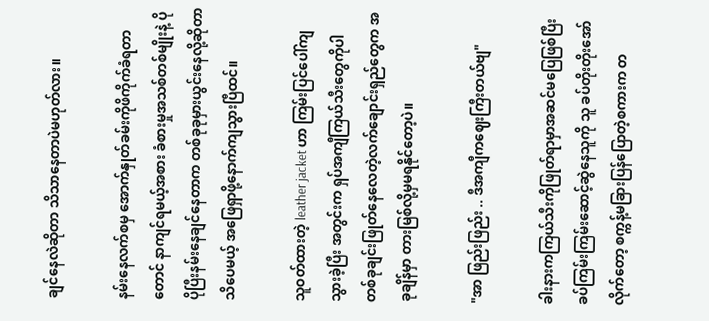ချင်နေလဲဆိုတာ သိသာနေတာပဲမဟုတ်လား။

နမ်းနေလက်စမှ အောက်နှုတ်ခမ်းကိုဖိကိုက်ခံရတာတောင် နာကျင်ရမယ့်အစား ခံစားမှုအသစ်တစ်မျိုးနဲ့ ပိုပိုပြီးနမ်းနေချင်နေတာက တစ်ခုခုမှားယွင်းနေလို့ဆိုတာသိပေမယ့် အဖြေရှာဖို့နောက်ကျသွားပြီထင်။

သူဝတ်ထားတဲ့ leather jacket ဟာ ကြမ်းပြင်ပေါ်ကျသွားခဲ့ပြီး အတွင်းက ရှပ်အကျီကြယ်သီးတွေကိုပါ တစ်ခုချင်းဖြုတ်နေလေတဲ့လက်ချောင်းရှည်တွေက အခုချိန်မှာ တားမြစ်လို့မှမရနိုင်တော့ပဲ။

"အာ ဖြည်းဖြည်း .. ဒီအကျီကဈေးကြီးတယ်ဗျ"

ခါးနားကကြယ်သီးကိုဖြုတ်ရာမှာအဆင်မပြေဖြစ်ပြီး ခပ်ကြမ်းကြမ်းဆောင့်ဆွဲနေသူကို သူ ခပ်တိုးတိုးအော်လိုက်တော့ စက္ကန့်မခြားပြန်ပြောတဲ့စကားက တ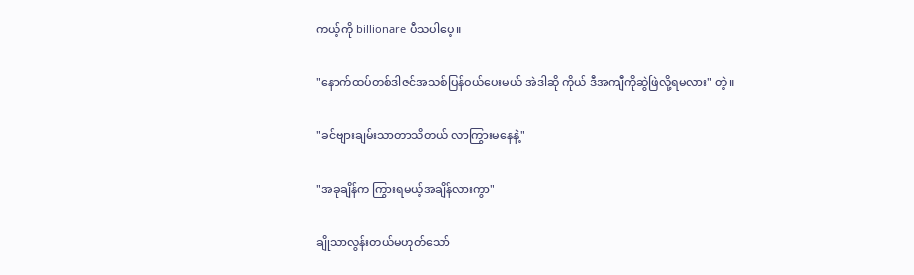ကယ့်ကို billionare ပီသပါပေ့။

"နောက်ထပ်တစ်ဒါဇင်အသစ်ပြန်ဝယ်ပေးမယ် အဲဒါဆို ကိုယ် ဒီအကျီကိုဆွဲဖြဲလို့ရမလား" တဲ့။

"ခင်ဗျားချမ်းသာတာသိတယ် လာကြွားမနေနဲ့"

"အခုချိန်က ကြွားရမယ့်အချိန်လားကွာ"

ချိုသာလွန်းတယ်မဟုတ်သော်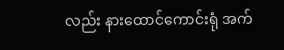လည်း နားထောင်ကောင်းရုံ အက်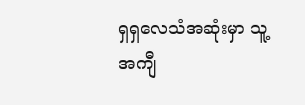ရှရှလေသံအဆုံးမှာ သူ့အကျီ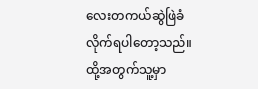လေးတကယ်ဆွဲဖြဲခံလိုက်ရပါတော့သည်။ ထို့အတွက်သူ့မှာ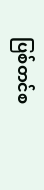ပြစ်တင်စ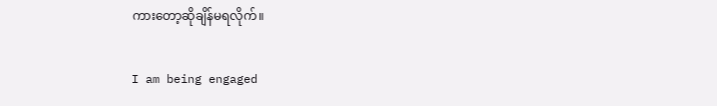ကားတော့ဆိုချိန်မရလိုက်။

I am being engaged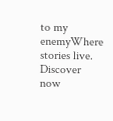to my enemyWhere stories live. Discover now